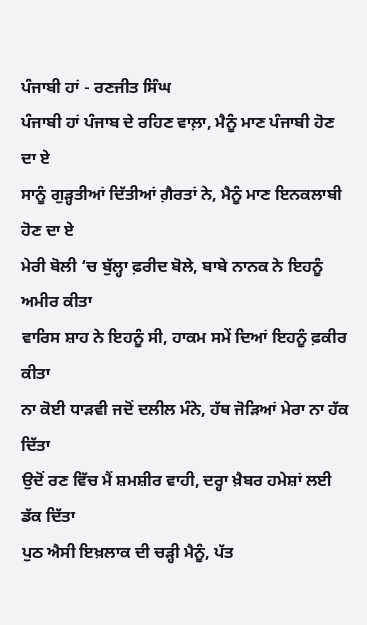ਪੰਜਾਬੀ ਹਾਂ - ਰਣਜੀਤ ਸਿੰਘ
ਪੰਜਾਬੀ ਹਾਂ ਪੰਜਾਬ ਦੇ ਰਹਿਣ ਵਾਲ਼ਾ, ਮੈਨੂੰ ਮਾਣ ਪੰਜਾਬੀ ਹੋਣ ਦਾ ਏ
ਸਾਨੂੰ ਗੁੜ੍ਹਤੀਆਂ ਦਿੱਤੀਆਂ ਗ਼ੈਰਤਾਂ ਨੇ, ਮੈਨੂੰ ਮਾਣ ਇਨਕਲਾਬੀ ਹੋਣ ਦਾ ਏ
ਮੇਰੀ ਬੋਲੀ ‘ਚ ਬੁੱਲ੍ਹਾ ਫ਼ਰੀਦ ਬੋਲੇ, ਬਾਬੇ ਨਾਨਕ ਨੇ ਇਹਨੂੰ ਅਮੀਰ ਕੀਤਾ
ਵਾਰਿਸ ਸ਼ਾਹ ਨੇ ਇਹਨੂੰ ਸੀ, ਹਾਕਮ ਸਮੇਂ ਦਿਆਂ ਇਹਨੂੰ ਫ਼ਕੀਰ ਕੀਤਾ
ਨਾ ਕੋਈ ਧਾੜਵੀ ਜਦੋਂ ਦਲੀਲ ਮੰਨੇ, ਹੱਥ ਜੋੜਿਆਂ ਮੇਰਾ ਨਾ ਹੱਕ ਦਿੱਤਾ
ਉਦੋਂ ਰਣ ਵਿੱਚ ਮੈਂ ਸ਼ਮਸ਼ੀਰ ਵਾਹੀ, ਦਰ੍ਹਾ ਖ਼ੈਬਰ ਹਮੇਸ਼ਾਂ ਲਈ ਡੱਕ ਦਿੱਤਾ
ਪੁਠ ਐਸੀ ਇਖ਼ਲਾਕ ਦੀ ਚੜ੍ਹੀ ਮੈਨੂੰ, ਪੱਤ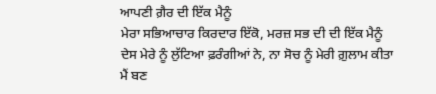ਆਪਣੀ ਗ਼ੈਰ ਦੀ ਇੱਕ ਮੈਨੂੰ
ਮੇਰਾ ਸਭਿਆਚਾਰ ਕਿਰਦਾਰ ਇੱਕੋ, ਮਰਜ਼ ਸਭ ਦੀ ਦੀ ਇੱਕ ਮੈਨੂੰ
ਦੇਸ ਮੇਰੇ ਨੂੰ ਲੁੱਟਿਆ ਫ਼ਰੰਗੀਆਂ ਨੇ, ਨਾ ਸੋਚ ਨੂੰ ਮੇਰੀ ਗ਼ੁਲਾਮ ਕੀਤਾ
ਮੈਂ ਬਣ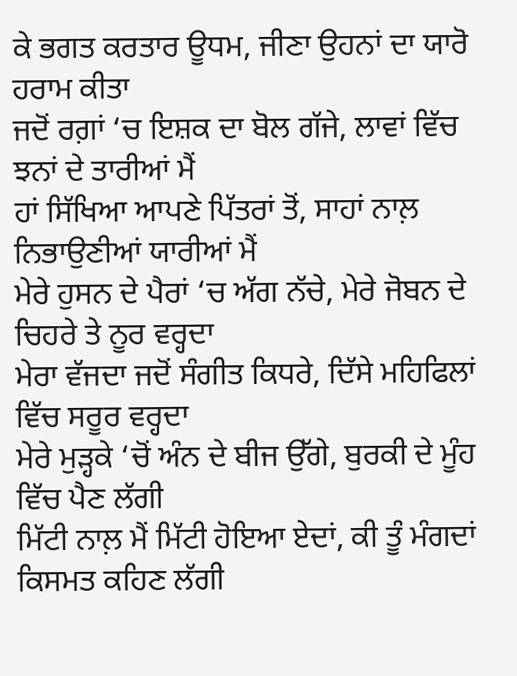ਕੇ ਭਗਤ ਕਰਤਾਰ ਊਧਮ, ਜੀਣਾ ਉਹਨਾਂ ਦਾ ਯਾਰੋ ਹਰਾਮ ਕੀਤਾ
ਜਦੋਂ ਰਗ਼ਾਂ ‘ਚ ਇਸ਼ਕ ਦਾ ਬੋਲ ਗੱਜੇ, ਲਾਵਾਂ ਵਿੱਚ ਝਨਾਂ ਦੇ ਤਾਰੀਆਂ ਮੈਂ
ਹਾਂ ਸਿੱਖਿਆ ਆਪਣੇ ਪਿੱਤਰਾਂ ਤੋਂ, ਸਾਹਾਂ ਨਾਲ਼ ਨਿਭਾਉਣੀਆਂ ਯਾਰੀਆਂ ਮੈਂ
ਮੇਰੇ ਹੁਸਨ ਦੇ ਪੈਰਾਂ ‘ਚ ਅੱਗ ਨੱਚੇ, ਮੇਰੇ ਜੋਬਨ ਦੇ ਚਿਹਰੇ ਤੇ ਨੂਰ ਵਰ੍ਹਦਾ
ਮੇਰਾ ਵੱਜਦਾ ਜਦੋਂ ਸੰਗੀਤ ਕਿਧਰੇ, ਦਿੱਸੇ ਮਹਿਫਿਲਾਂ ਵਿੱਚ ਸਰੂਰ ਵਰ੍ਹਦਾ
ਮੇਰੇ ਮੁੜ੍ਹਕੇ ‘ਚੋਂ ਅੰਨ ਦੇ ਬੀਜ ਉੱਗੇ, ਬੁਰਕੀ ਦੇ ਮੂੰਹ ਵਿੱਚ ਪੈਣ ਲੱਗੀ
ਮਿੱਟੀ ਨਾਲ਼ ਮੈਂ ਮਿੱਟੀ ਹੋਇਆ ਏਦਾਂ, ਕੀ ਤੂੰ ਮੰਗਦਾਂ ਕਿਸਮਤ ਕਹਿਣ ਲੱਗੀ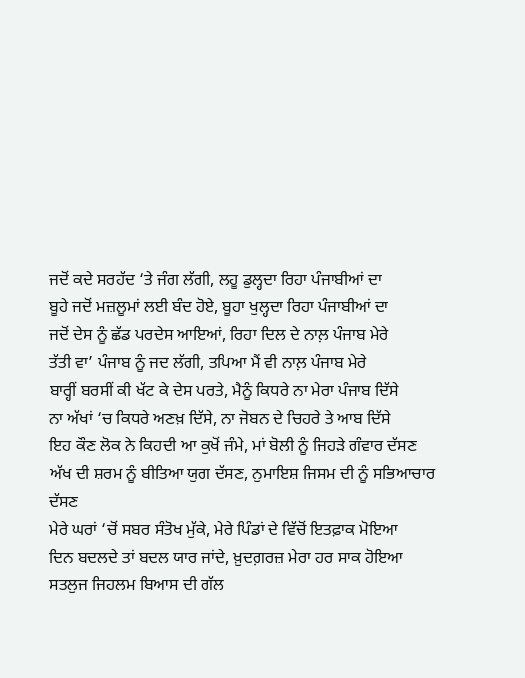ਜਦੋਂ ਕਦੇ ਸਰਹੱਦ ‘ਤੇ ਜੰਗ ਲੱਗੀ, ਲਹੂ ਡੁਲ੍ਹਦਾ ਰਿਹਾ ਪੰਜਾਬੀਆਂ ਦਾ
ਬੂਹੇ ਜਦੋਂ ਮਜ਼ਲੂਮਾਂ ਲਈ ਬੰਦ ਹੋਏ, ਬੂਹਾ ਖੁਲ੍ਹਦਾ ਰਿਹਾ ਪੰਜਾਬੀਆਂ ਦਾ
ਜਦੋਂ ਦੇਸ ਨੂੰ ਛੱਡ ਪਰਦੇਸ ਆਇਆਂ, ਰਿਹਾ ਦਿਲ ਦੇ ਨਾਲ਼ ਪੰਜਾਬ ਮੇਰੇ
ਤੱਤੀ ਵਾ’ ਪੰਜਾਬ ਨੂੰ ਜਦ ਲੱਗੀ, ਤਪਿਆ ਮੈਂ ਵੀ ਨਾਲ਼ ਪੰਜਾਬ ਮੇਰੇ
ਬਾਰ੍ਹੀਂ ਬਰਸੀਂ ਕੀ ਖੱਟ ਕੇ ਦੇਸ ਪਰਤੇ, ਮੈਨੂੰ ਕਿਧਰੇ ਨਾ ਮੇਰਾ ਪੰਜਾਬ ਦਿੱਸੇ
ਨਾ ਅੱਖਾਂ ‘ਚ ਕਿਧਰੇ ਅਣਖ਼ ਦਿੱਸੇ, ਨਾ ਜੋਬਨ ਦੇ ਚਿਹਰੇ ਤੇ ਆਬ ਦਿੱਸੇ
ਇਹ ਕੌਣ ਲੋਕ ਨੇ ਕਿਹਦੀ ਆ ਕੁਖੋਂ ਜੰਮੇ, ਮਾਂ ਬੋਲੀ ਨੂੰ ਜਿਹੜੇ ਗੰਵਾਰ ਦੱਸਣ
ਅੱਖ ਦੀ ਸ਼ਰਮ ਨੂੰ ਬੀਤਿਆ ਯੁਗ ਦੱਸਣ, ਨੁਮਾਇਸ਼ ਜਿਸਮ ਦੀ ਨੂੰ ਸਭਿਆਚਾਰ ਦੱਸਣ
ਮੇਰੇ ਘਰਾਂ ‘ਚੋਂ ਸਬਰ ਸੰਤੋਖ ਮੁੱਕੇ, ਮੇਰੇ ਪਿੰਡਾਂ ਦੇ ਵਿੱਚੋਂ ਇਤਫ਼ਾਕ ਮੋਇਆ
ਦਿਨ ਬਦਲਦੇ ਤਾਂ ਬਦਲ ਯਾਰ ਜਾਂਦੇ, ਖ਼ੁਦਗ਼ਰਜ਼ ਮੇਰਾ ਹਰ ਸਾਕ ਹੋਇਆ
ਸਤਲੁਜ ਜਿਹਲਮ ਬਿਆਸ ਦੀ ਗੱਲ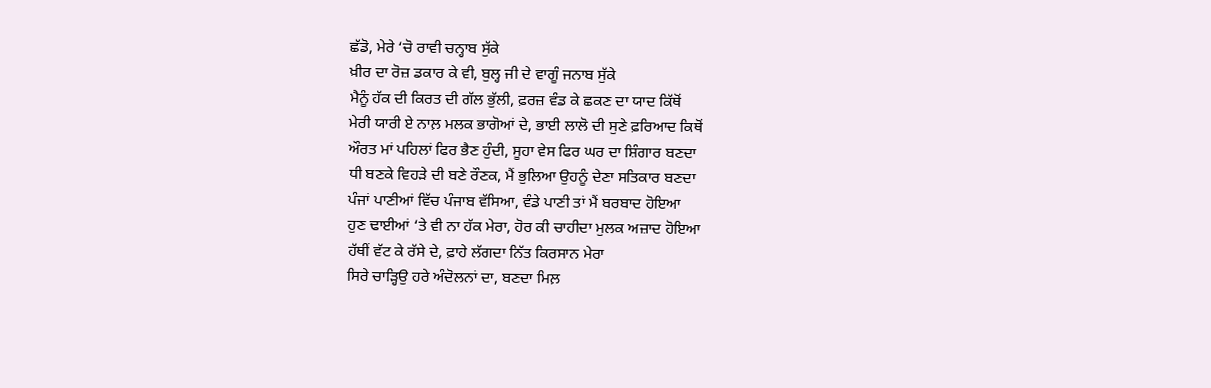ਛੱਡੋ, ਮੇਰੇ ‘ਚੋ ਰਾਵੀ ਚਨ੍ਹਾਬ ਸੁੱਕੇ
ਖ਼ੀਰ ਦਾ ਰੋਜ਼ ਡਕਾਰ ਕੇ ਵੀ, ਬੁਲ੍ਹ ਜੀ ਦੇ ਵਾਗੂੰ ਜਨਾਬ ਸੁੱਕੇ
ਮੈਨੂੰ ਹੱਕ ਦੀ ਕਿਰਤ ਦੀ ਗੱਲ ਭੁੱਲੀ, ਫ਼ਰਜ਼ ਵੰਡ ਕੇ ਛਕਣ ਦਾ ਯਾਦ ਕਿੱਥੋਂ
ਮੇਰੀ ਯਾਰੀ ਏ ਨਾਲ਼ ਮਲਕ ਭਾਗੋਆਂ ਦੇ, ਭਾਈ ਲਾਲੋ ਦੀ ਸੁਣੇ ਫ਼ਰਿਆਦ ਕਿਥੋਂ
ਔਰਤ ਮਾਂ ਪਹਿਲਾਂ ਫਿਰ ਭੈਣ ਹੁੰਦੀ, ਸੂਹਾ ਵੇਸ ਫਿਰ ਘਰ ਦਾ ਸ਼ਿੰਗਾਰ ਬਣਦਾ
ਧੀ ਬਣਕੇ ਵਿਹੜੇ ਦੀ ਬਣੇ ਰੌਣਕ, ਮੈਂ ਭੁਲਿਆ ਉਹਨੂੰ ਦੇਣਾ ਸਤਿਕਾਰ ਬਣਦਾ
ਪੰਜਾਂ ਪਾਣੀਆਂ ਵਿੱਚ ਪੰਜਾਬ ਵੱਸਿਆ, ਵੰਡੇ ਪਾਣੀ ਤਾਂ ਮੈਂ ਬਰਬਾਦ ਹੋਇਆ
ਹੁਣ ਢਾਈਆਂ ‘ਤੇ ਵੀ ਨਾ ਹੱਕ ਮੇਰਾ, ਹੋਰ ਕੀ ਚਾਹੀਦਾ ਮੁਲਕ ਅਜ਼ਾਦ ਹੋਇਆ
ਹੱਥੀਂ ਵੱਟ ਕੇ ਰੱਸੇ ਦੇ, ਫ਼ਾਹੇ ਲੱਗਦਾ ਨਿੱਤ ਕਿਰਸਾਨ ਮੇਰਾ
ਸਿਰੇ ਚਾੜ੍ਹਿਉ ਹਰੇ ਅੰਦੋਲਨਾਂ ਦਾ, ਬਣਦਾ ਮਿਲ਼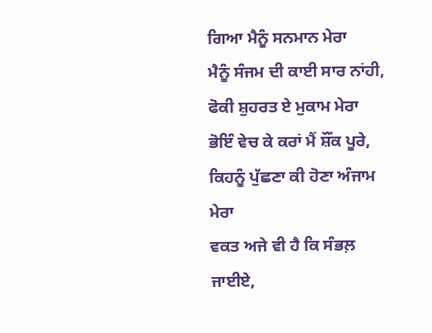ਗਿਆ ਮੈਨੂੰ ਸਨਮਾਨ ਮੇਰਾ
ਮੈਨੂੰ ਸੰਜਮ ਦੀ ਕਾਈ ਸਾਰ ਨਾਂਹੀ, ਫੋਕੀ ਸ਼ੁਹਰਤ ਏ ਮੁਕਾਮ ਮੇਰਾ
ਭੋਇੰ ਵੇਚ ਕੇ ਕਰਾਂ ਮੈਂ ਸ਼ੌਂਕ ਪੂਰੇ, ਕਿਹਨੂੰ ਪੁੱਛਣਾ ਕੀ ਹੋਣਾ ਅੰਜਾਮ ਮੇਰਾ
ਵਕਤ ਅਜੇ ਵੀ ਹੈ ਕਿ ਸੰਭਲ਼ ਜਾਈਏ,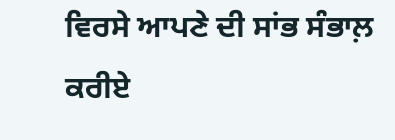ਵਿਰਸੇ ਆਪਣੇ ਦੀ ਸਾਂਭ ਸੰਭਾਲ਼ ਕਰੀਏ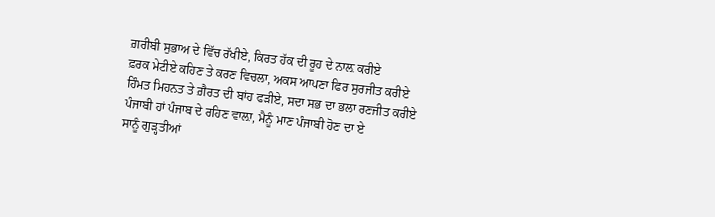ਗ਼ਰੀਬੀ ਸੁਭਾਅ ਦੇ ਵਿੱਚ ਰੱਖੀਏ, ਕਿਰਤ ਹੱਕ ਦੀ ਰੂਹ ਦੇ ਨਾਲ਼ ਕਰੀਏ
ਫ਼ਰਕ ਮੇਟੀਏ ਕਹਿਣ ਤੇ ਕਰਣ ਵਿਚਲਾ, ਅਕਸ ਆਪਣਾ ਫਿਰ ਸੁਰਜੀਤ ਕਰੀਏ
ਹਿੰਮਤ ਮਿਹਨਤ ਤੇ ਗ਼ੈਰਤ ਦੀ ਬਾਂਹ ਫੜੀਏ, ਸਦਾ ਸਭ ਦਾ ਭਲਾ ਰਣਜੀਤ ਕਰੀਏ
ਪੰਜਾਬੀ ਹਾਂ ਪੰਜਾਬ ਦੇ ਰਹਿਣ ਵਾਲ਼ਾ, ਮੈਨੂੰ ਮਾਣ ਪੰਜਾਬੀ ਹੋਣ ਦਾ ਏ
ਸਾਨੂੰ ਗੁੜ੍ਹਤੀਆਂ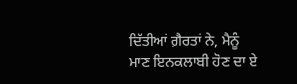ਦਿੱਤੀਆਂ ਗ਼ੈਰਤਾਂ ਨੇ, ਮੈਨੂੰ ਮਾਣ ਇਨਕਲਾਬੀ ਹੋਣ ਦਾ ਏ